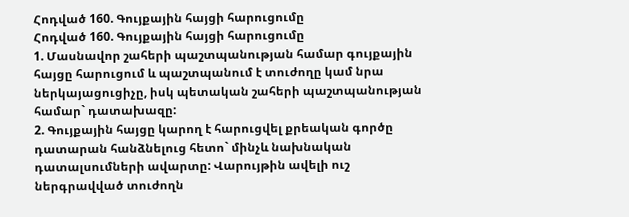Հոդված 160. Գույքային հայցի հարուցումը
Հոդված 160. Գույքային հայցի հարուցումը
1. Մասնավոր շահերի պաշտպանության համար գույքային հայցը հարուցում և պաշտպանում է տուժողը կամ նրա ներկայացուցիչը, իսկ պետական շահերի պաշտպանության համար` դատախազը:
2. Գույքային հայցը կարող է հարուցվել քրեական գործը դատարան հանձնելուց հետո` մինչև նախնական դատալսումների ավարտը: Վարույթին ավելի ուշ ներգրավված տուժողն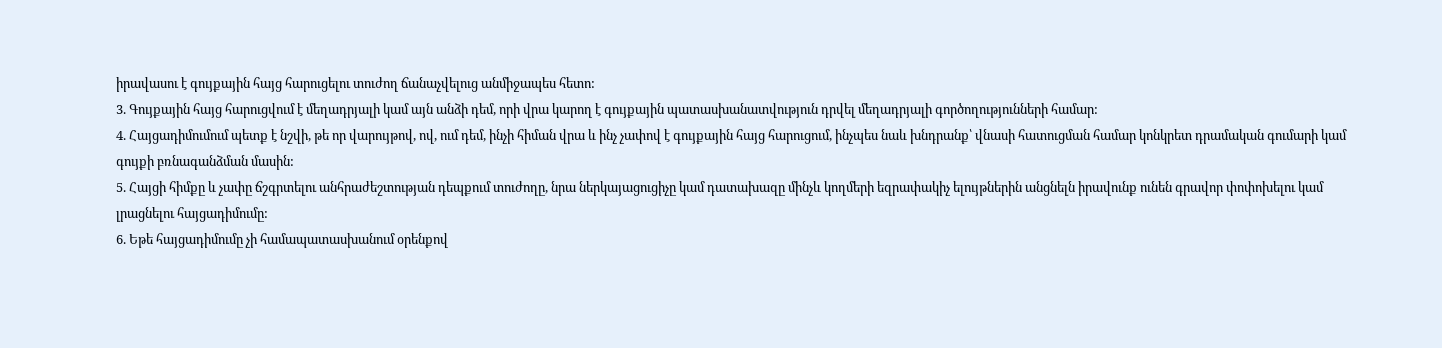իրավասու է գույքային հայց հարուցելու տուժող ճանաչվելուց անմիջապես հետո:
3. Գույքային հայց հարուցվում է մեղադրյալի կամ այն անձի դեմ, որի վրա կարող է գույքային պատասխանատվություն դրվել մեղադրյալի գործողությունների համար:
4. Հայցադիմումում պետք է նշվի, թե որ վարույթով, ով, ում դեմ, ինչի հիման վրա և ինչ չափով է գույքային հայց հարուցում, ինչպես նաև խնդրանք՝ վնասի հատուցման համար կոնկրետ դրամական գումարի կամ գույքի բռնագանձման մասին:
5. Հայցի հիմքը և չափը ճշգրտելու անհրաժեշտության դեպքում տուժողը, նրա ներկայացուցիչը կամ դատախազը մինչև կողմերի եզրափակիչ ելույթներին անցնելն իրավունք ունեն գրավոր փոփոխելու կամ լրացնելու հայցադիմումը:
6. Եթե հայցադիմումը չի համապատասխանում օրենքով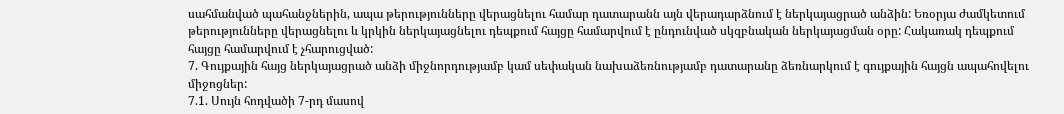սահմանված պահանջներին, ապա թերությունները վերացնելու համար դատարանն այն վերադարձնում է ներկայացրած անձին: Եռօրյա ժամկետում թերությունները վերացնելու և կրկին ներկայացնելու դեպքում հայցը համարվում է ընդունված սկզբնական ներկայացման օրը: Հակառակ դեպքում հայցը համարվում է չհարուցված:
7. Գույքային հայց ներկայացրած անձի միջնորդությամբ կամ սեփական նախաձեռնությամբ դատարանը ձեռնարկում է գույքային հայցն ապահովելու միջոցներ:
7.1. Սույն հոդվածի 7-րդ մասով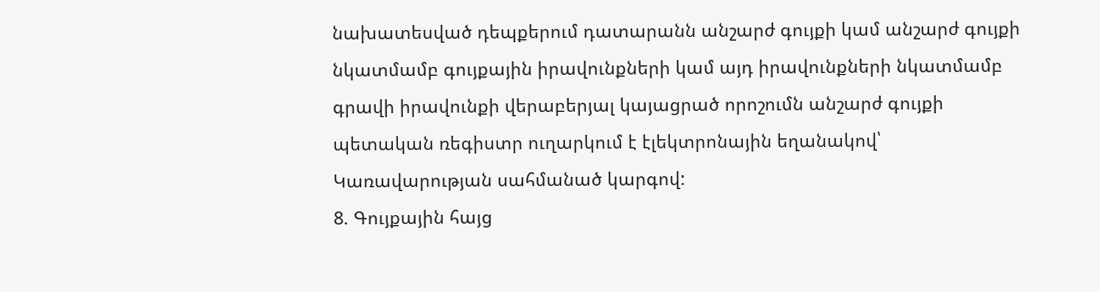նախատեսված դեպքերում դատարանն անշարժ գույքի կամ անշարժ գույքի նկատմամբ գույքային իրավունքների կամ այդ իրավունքների նկատմամբ գրավի իրավունքի վերաբերյալ կայացրած որոշումն անշարժ գույքի պետական ռեգիստր ուղարկում է էլեկտրոնային եղանակով՝ Կառավարության սահմանած կարգով:
8. Գույքային հայց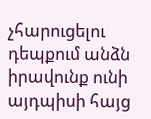չհարուցելու դեպքում անձն իրավունք ունի այդպիսի հայց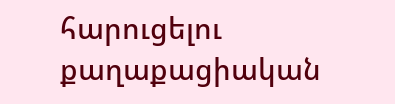հարուցելու քաղաքացիական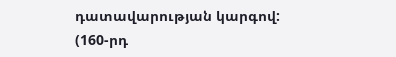դատավարության կարգով:
(160-րդ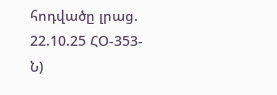հոդվածը լրաց. 22.10.25 ՀՕ-353-Ն)